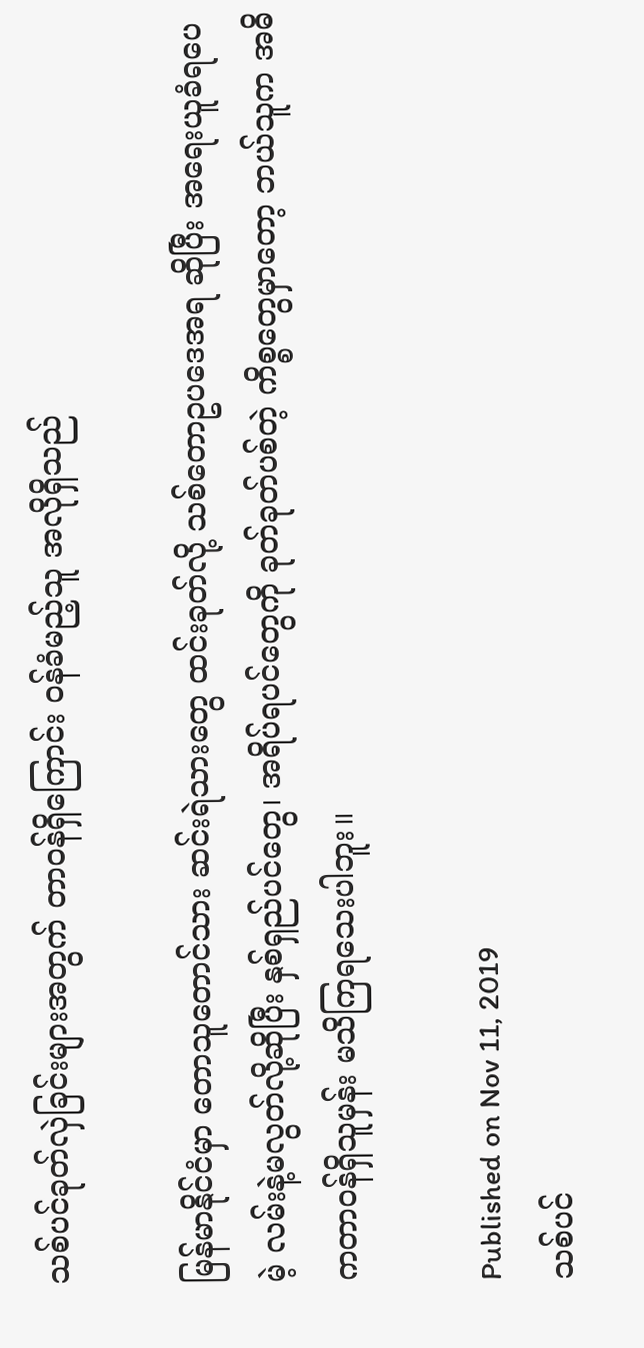သစ်ပင်ခုတ်လှဲခြင်းများအတွက် တာဝန်ရှိကြောင်း ဝန်ခံမည့်သူ အလိုရှိသည်

မြန်မာနိုင်ငံမှာ တောသူတောင်သား ဆင်းရဲသားတွေ ထင်းခုတ်လို့ သစ်တောဥပဒေအရ ဆိုပြီး အရေးယူခံရပေမဲ့ လမ်းနဲ့မလွတ်လို့ဆိုပြီး နှစ်ရှည်ပင်တွေ၊ အရိပ်ရပင်တွေကို ခုတ်ခုတ်ပစ်တဲ့ ကိစ္စတွေမှာတော့ ဘယ်သူက အဓိကတာဝန်ရှိသူမှန်း မသိကြရသေးပါဘူး။

Published on Nov 11, 2019
သစ်ပင်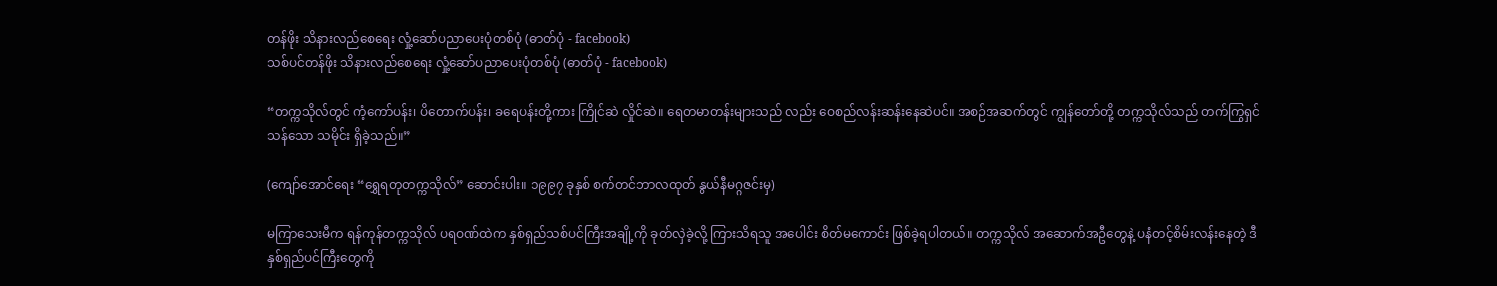တန်ဖိုး သိနားလည်စေရေး လှုံ့ဆော်ပညာပေးပုံတစ်ပုံ (ဓာတ်ပုံ - facebook)
သစ်ပင်တန်ဖိုး သိနားလည်စေရေး လှုံ့ဆော်ပညာပေးပုံတစ်ပုံ (ဓာတ်ပုံ - facebook)

“တက္ကသိုလ်တွင် ကံ့ကော်ပန်း၊ ပိတောက်ပန်း၊ ခရေပန်းတို့ကား ကြိုင်ဆဲ လှိုင်ဆဲ။ ရေတမာတန်းများသည် လည်း ဝေစည်လန်းဆန်းနေဆဲပင်။ အစဉ်အဆက်တွင် ကျွန်တော်တို့ တက္ကသိုလ်သည် တက်ကြွရှင်သန်သော သမိုင်း ရှိခဲ့သည်။”

(ကျော်အောင်ရေး “ရွှေရတုတက္ကသိုလ်” ဆောင်းပါး။ ၁၉၉၇ ခုနှစ် စက်တင်ဘာလထုတ် နွယ်နီမဂ္ဂဇင်းမှ)

မကြာသေးမီက ရန်ကုန်တက္ကသိုလ် ပရဝဏ်ထဲက နှစ်ရှည်သစ်ပင်ကြီးအချို့ကို ခုတ်လှဲခဲ့လို့ ကြားသိရသူ အပေါင်း စိတ်မကောင်း ဖြစ်ခဲ့ရပါတယ်။ တက္ကသိုလ် အဆောက်အဦတွေနဲ့ ပနံတင့်စိမ်းလန်းနေတဲ့ ဒီ နှစ်ရှည်ပင်ကြီးတွေကို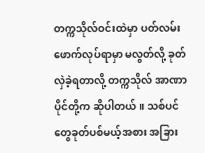တက္ကသိုလ်ဝင်းထဲမှာ ပတ်လမ်းဖောက်လုပ်ရာမှာ မလွတ်လို့ ခုတ်လှဲခဲ့ရတာလို့ တက္ကသိုလ် အာဏာပိုင်တို့က ဆိုပါတယ်။ သစ်ပင်တွေခုတ်ပစ်မယ့်အစား အခြား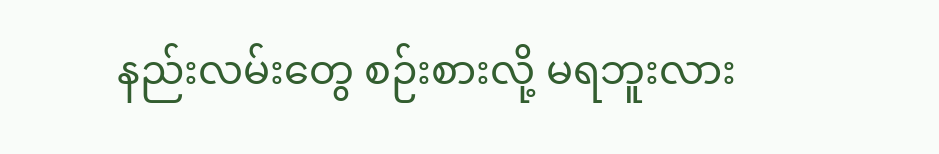နည်းလမ်းတွေ စဉ်းစားလို့ မရဘူးလား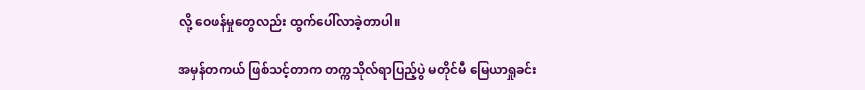လို့ ဝေဖန်မှုတွေလည်း ထွက်ပေါ်လာခဲ့တာပါ။

အမှန်တကယ် ဖြစ်သင့်တာက တက္ကသိုလ်ရာပြည့်ပွဲ မတိုင်မီ မြေယာရှုခင်း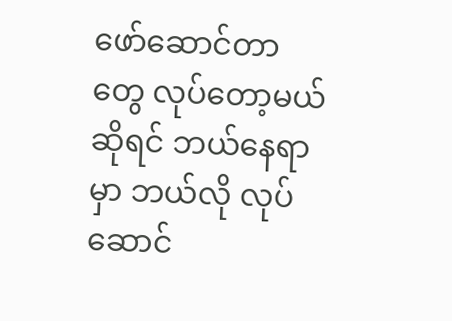ဖော်ဆောင်တာတွေ လုပ်တော့မယ် ဆိုရင် ဘယ်နေရာမှာ ဘယ်လို လုပ်ဆောင်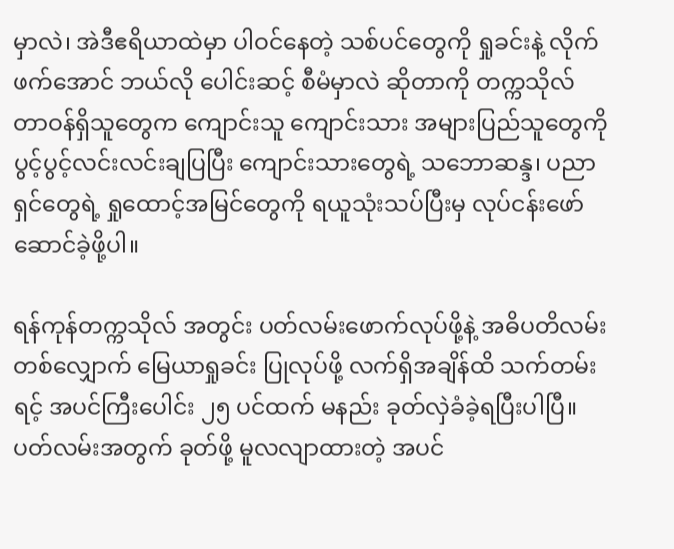မှာလဲ၊ အဲဒီဧရိယာထဲမှာ ပါဝင်နေတဲ့ သစ်ပင်တွေကို ရှုခင်းနဲ့ လိုက်ဖက်အောင် ဘယ်လို ပေါင်းဆင့် စီမံမှာလဲ ဆိုတာကို တက္ကသိုလ် တာဝန်ရှိသူတွေက ကျောင်းသူ ကျောင်းသား အများပြည်သူတွေကို ပွင့်ပွင့်လင်းလင်းချပြပြီး ကျောင်းသားတွေရဲ့ သဘောဆန္ဒ၊ ပညာရှင်တွေရဲ့ ရှုထောင့်အမြင်တွေကို ရယူသုံးသပ်ပြီးမှ လုပ်ငန်းဖော်ဆောင်ခဲ့ဖို့ပါ။

ရန်ကုန်တက္ကသိုလ် အတွင်း ပတ်လမ်းဖောက်လုပ်ဖို့နဲ့ အဓိပတိလမ်း တစ်လျှောက် မြေယာရှုခင်း ပြုလုပ်ဖို့ လက်ရှိအချိန်ထိ သက်တမ်းရင့် အပင်ကြီးပေါင်း ၂၅ ပင်ထက် မနည်း ခုတ်လှဲခံခဲ့ရပြီးပါပြီ။ ပတ်လမ်းအတွက် ခုတ်ဖို့ မူလလျာထားတဲ့ အပင်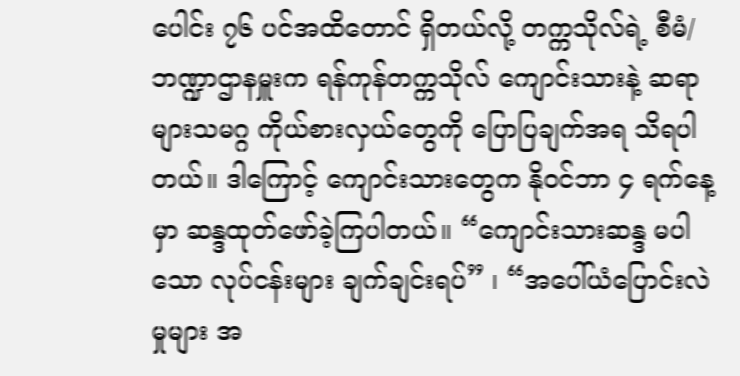ပေါင်း ၇၆ ပင်အထိတောင် ရှိတယ်လို့ တက္ကသိုလ်ရဲ့ စီမံ/ဘဏ္ဍာဌာနမှူးက ရန်ကုန်တက္ကသိုလ် ကျောင်းသားနဲ့ ဆရာများသမဂ္ဂ ကိုယ်စားလှယ်တွေကို ပြောပြချက်အရ သိရပါတယ်။ ဒါကြောင့် ကျောင်းသားတွေက နိုဝင်ဘာ ၄ ရက်နေ့မှာ ဆန္ဒထုတ်ဖော်ခဲ့ကြပါတယ်။ “ကျောင်းသားဆန္ဒ မပါသော လုပ်ငန်းများ ချက်ချင်းရပ်” ၊ “အပေါ်ယံပြောင်းလဲမှုများ အ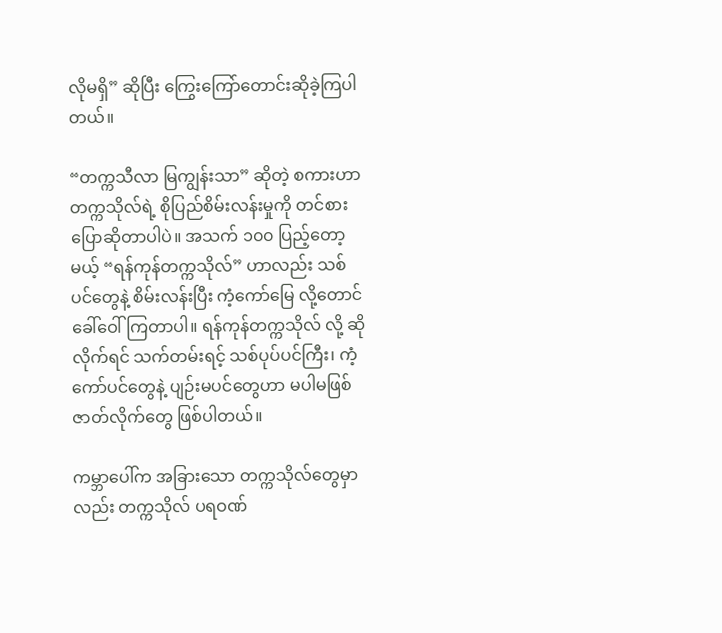လိုမရှိ” ဆိုပြီး ကြွေးကြော်တောင်းဆိုခဲ့ကြပါတယ်။

“တက္ကသီလာ မြကျွန်းသာ” ဆိုတဲ့ စကားဟာ တက္ကသိုလ်ရဲ့ စိုပြည်စိမ်းလန်းမှုကို တင်စား ပြောဆိုတာပါပဲ။ အသက် ၁၀၀ ပြည့်တော့မယ့် “ရန်ကုန်တက္ကသိုလ်” ဟာလည်း သစ်ပင်တွေနဲ့ စိမ်းလန်းပြီး ကံ့ကော်မြေ လို့တောင် ခေါ်ဝေါ်ကြတာပါ။ ရန်ကုန်တက္ကသိုလ် လို့ ဆိုလိုက်ရင် သက်တမ်းရင့် သစ်ပုပ်ပင်ကြီး၊ ကံ့ကော်ပင်တွေနဲ့ ပျဉ်းမပင်တွေဟာ မပါမဖြစ် ဇာတ်လိုက်တွေ ဖြစ်ပါတယ်။

ကမ္ဘာပေါ်က အခြားသော တက္ကသိုလ်တွေမှာလည်း တက္ကသိုလ် ပရဝဏ်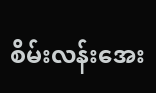စိမ်းလန်းအေး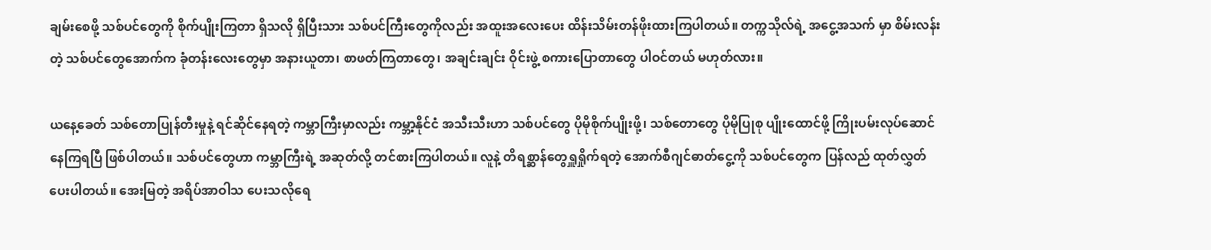ချမ်းစေဖို့ သစ်ပင်တွေကို စိုက်ပျိုးကြတာ ရှိသလို ရှိပြီးသား သစ်ပင်ကြီးတွေကိုလည်း အထူးအလေးပေး ထိန်းသိမ်းတန်ဖိုးထားကြပါတယ်။ တက္ကသိုလ်ရဲ့ အငွေ့အသက် မှာ စိမ်းလန်းတဲ့ သစ်ပင်တွေအောက်က ခုံတန်းလေးတွေမှာ အနားယူတာ၊ စာဖတ်ကြတာတွေ၊ အချင်းချင်း ဝိုင်းဖွဲ့ စကားပြောတာတွေ ပါဝင်တယ် မဟုတ်လား။

ယနေ့ခေတ် သစ်တောပြုန်တီးမှုနဲ့ ရင်ဆိုင်နေရတဲ့ ကမ္ဘာကြီးမှာလည်း ကမ္ဘာ့နိုင်ငံ အသီးသီးဟာ သစ်ပင်တွေ ပိုမိုစိုက်ပျိုးဖို့၊ သစ်တောတွေ ပိုမိုပြုစု ပျိုးထောင်ဖို့ ကြိုးပမ်းလုပ်ဆောင်နေကြရပြီ ဖြစ်ပါတယ်။ သစ်ပင်တွေဟာ ကမ္ဘာကြီးရဲ့ အဆုတ်လို့ တင်စားကြပါတယ်။ လူနဲ့ တိရစ္ဆာန်တွေရှူရှိုက်ရတဲ့ အောက်စီဂျင်ဓာတ်ငွေ့ကို သစ်ပင်တွေက ပြန်လည် ထုတ်လွှတ်ပေးပါတယ်။ အေးမြတဲ့ အရိပ်အာဝါသ ပေးသလိုရေ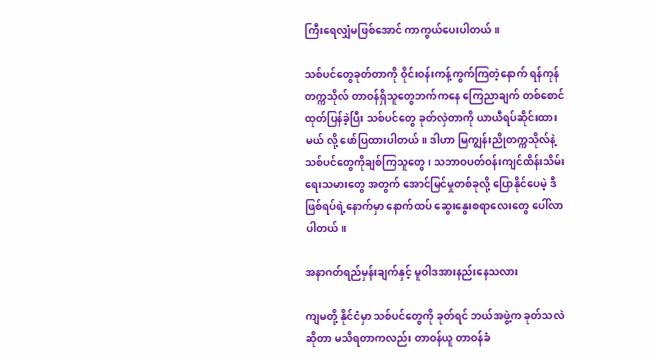ကြီးရေလျှံမဖြစ်အောင် ကာကွယ်ပေးပါတယ်။

သစ်ပင်တွေခုတ်တာကို ဝိုင်းဝန်းကန့်ကွက်ကြတဲ့နောက် ရန်ကုန်တက္ကသိုလ် တာဝန်ရှိသူတွေဘက်ကနေ ကြေညာချက် တစ်စောင် ထုတ်ပြန်ခဲ့ပြီး သစ်ပင်တွေ ခုတ်လှဲတာကို ယာယီရပ်ဆိုင်းထားမယ် လို့ ဖော်ပြထားပါတယ်။ ဒါဟာ မြကျွန်းညိုတက္ကသိုလ်နဲ့သစ်ပင်တွေကိုချစ်ကြသူတွေ၊ သဘာဝပတ်ဝန်းကျင်ထိန်းသိမ်းရေးသမားတွေ အတွက် အောင်မြင်မှုတစ်ခုလို့ ပြောနိုင်ပေမဲ့ ဒီဖြစ်ရပ်ရဲ့နောက်မှာ နောက်ထပ် ဆွေးနွေးစရာလေးတွေ ပေါ်လာပါတယ်။

အနာဂတ်ရည်မှန်းချက်နှင့် မူဝါဒအားနည်းနေသလား

ကျမတို့ နိုင်ငံမှာ သစ်ပင်တွေကို ခုတ်ရင် ဘယ်အဖွဲ့က ခုတ်သလဲ ဆိုတာ မသိရတာကလည်း တာဝန်ယူ တာဝန်ခံ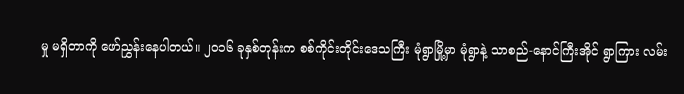မှု မရှိတာကို ဖော်ညွှန်းနေပါတယ်။ ၂၀၁၆ ခုနှစ်တုန်းက စစ်ကိုင်းတိုင်းဒေသကြီး မုံရွာမြို့မှာ မုံရွာနဲ့ သာစည်-နောင်ကြီးအိုင် ရွာကြား လမ်း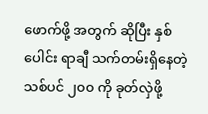ဖောက်ဖို့ အတွက် ဆိုပြီး နှစ်ပေါင်း ရာချီ သက်တမ်းရှိနေတဲ့ သစ်ပင် ၂၀၀ ကို ခုတ်လှဲဖို့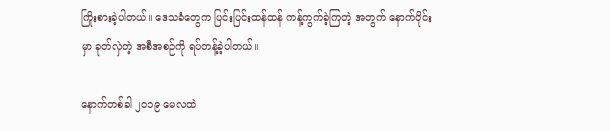ကြိုးစားခဲ့ပါတယ်။ ဒေသခံတွေက ပြင်းပြင်းထန်ထန် ကန့်ကွက်ခဲ့ကြတဲ့ အတွက် နောက်ပိုင်းမှာ ခုတ်လှဲတဲ့ အစီအစဉ်ကို ရပ်တန့်ခဲ့ပါတယ်။

နောက်တစ်ခါ ၂၀၁၉ မေလထဲ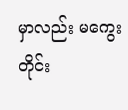မှာလည်း မကွေးတိုင်း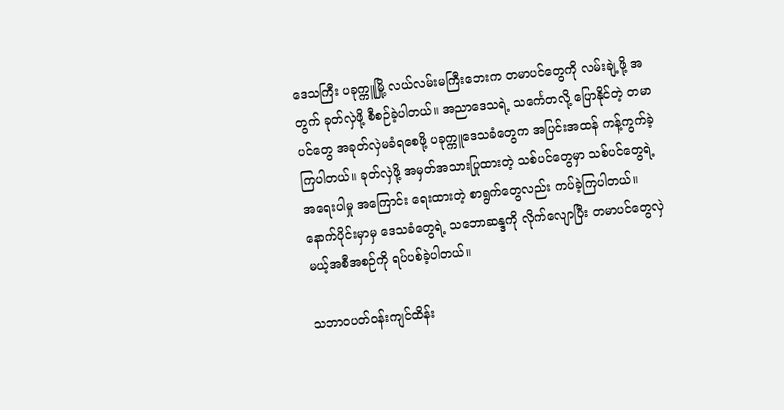ဒေသကြီး ပခုက္ကူမြို့ လယ်လမ်းမကြီးဘေးက တမာပင်တွေကို လမ်းချဲ့ဖို့ အတွက် ခုတ်လှဲဖို့ စီစဉ်ခဲ့ပါတယ်။ အညာဒေသရဲ့ သင်္ကေတလို့ ပြောနိုင်တဲ့ တမာပင်တွေ အခုတ်လှဲမခံရစေဖို့ ပခုက္ကူဒေသခံတွေက အပြင်းအထန် ကန့်ကွက်ခဲ့ကြပါတယ်။ ခုတ်လှဲဖို့ အမှတ်အသားပြုထားတဲ့ သစ်ပင်တွေမှာ သစ်ပင်တွေရဲ့ အရေးပါမှု အကြောင်း ရေးထားတဲ့ စာရွက်တွေလည်း ကပ်ခဲ့ကြပါတယ်။ နောက်ပိုင်းမှာမှ ဒေသခံတွေရဲ့ သဘောဆန္ဒကို လိုက်လျောပြီး တမာပင်တွေလှဲမယ့်အစီအစဉ်ကို ရပ်ပစ်ခဲ့ပါတယ်။

သဘာဝပတ်ဝန်းကျင်ထိန်း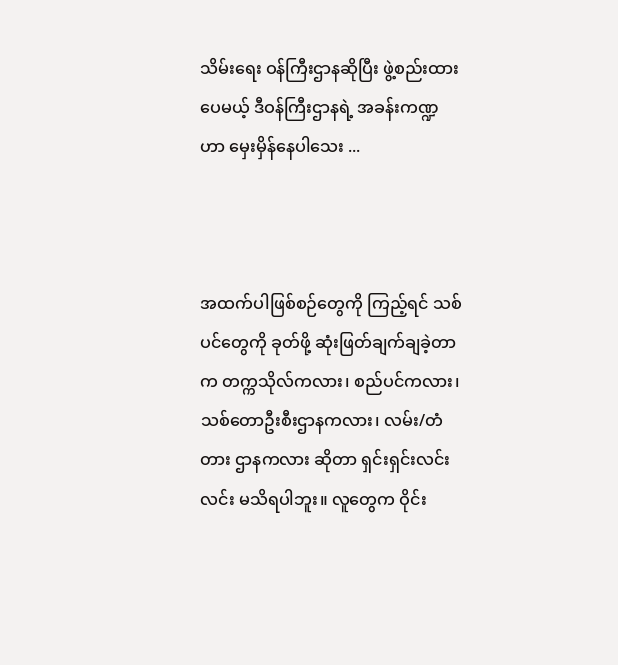သိမ်းရေး ဝန်ကြီးဌာနဆိုပြီး ဖွဲ့စည်းထားပေမယ့် ဒီဝန်ကြီးဌာနရဲ့ အခန်းကဏ္ဍဟာ မှေးမှိန်နေပါသေး ...



အထက်ပါဖြစ်စဉ်တွေကို ကြည့်ရင် သစ်ပင်တွေကို ခုတ်ဖို့ ဆုံးဖြတ်ချက်ချခဲ့တာက တက္ကသိုလ်ကလား၊ စည်ပင်ကလား၊ သစ်တောဦးစီးဌာနကလား၊ လမ်း/တံတား ဌာနကလား ဆိုတာ ရှင်းရှင်းလင်းလင်း မသိရပါဘူး။ လူတွေက ဝိုင်း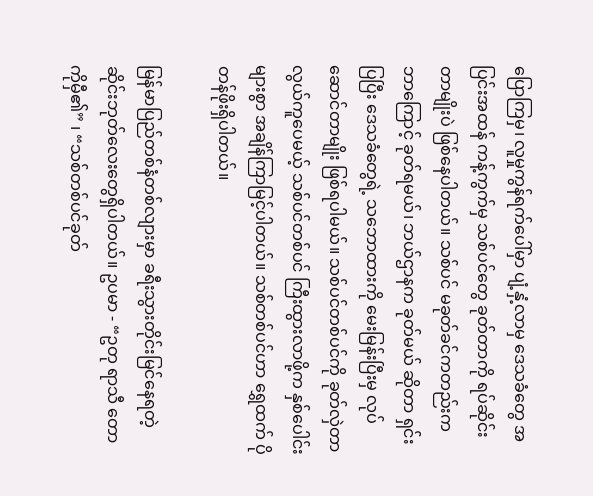ပြောကြမှ၊ လူမှုကွန်ရက်ပေါ်မှာ ပျံ့နှံ့လာမှ ဒေသခံတွေ အပြင်းအထန် ကန့်ကွက်မှ သစ်ပင်တွေ ခုတ်တာကို ရပ်ဆိုင်းတာမျိုးပဲ ဖြစ်နေပါတယ်။ သစ်ပင် မခုတ်ခင်ကတည်းက ဘာကြောင့် ခုတ်ရမယ်၊ ဘယ်ဌာနက ခုတ်မယ် ဆိုတာ ရှင်းပြပြီး ဒေသခံတွေရဲ့ သဘောထားကို မေးမြန်းပြီးမှ လုပ်ဆောင်တာမျိုး ဖြစ်ရပါမယ်။ သစ်ပင်တစ်ပင်ကို ခုတ်လှဲတာ လွယ်ကူပေမယ့် သစ်ပင်တစ်ပင် ကြီးထွားလာဖို့က နှစ်ပေါင်းများစွာ အချိန်ကြာမြင့်ပါတယ်။ သစ်တစ်ပင်ဟာ ရွှေထက် ပိုတန်ဖိုးရှိပါတယ်။

မြန်မာပြည်တစ်နံတစ်လျားမှာ ခရီးသွားတိုင်းမြင်နေရတဲ့ ဆိုင်းဘုတ်လေးတွေရှိပါတယ်။ ဥပမာ - “ဥတု ရာသီ တောကိုမှီ၏” ၊ “သစ်တစ်ပင်ခုတ်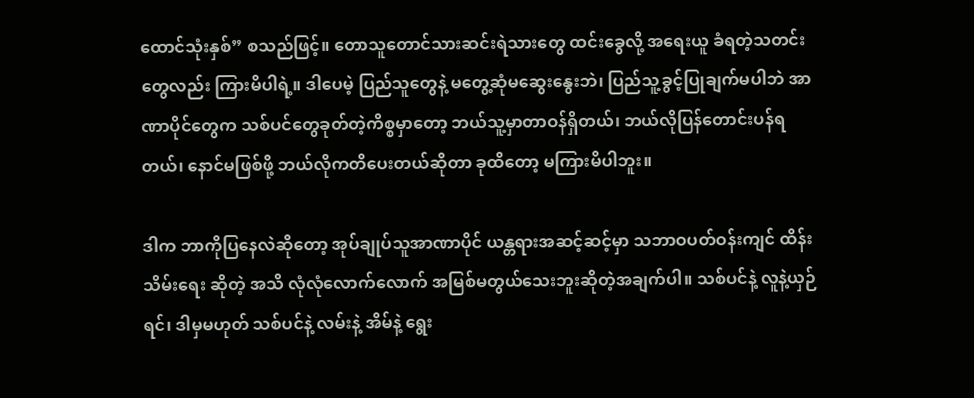ထောင်သုံးနှစ်” စသည်ဖြင့်။ တောသူတောင်သားဆင်းရဲသားတွေ ထင်းခွေလို့ အရေးယူ ခံရတဲ့သတင်းတွေလည်း ကြားမိပါရဲ့။ ဒါပေမဲ့ ပြည်သူတွေနဲ့ မတွေ့ဆုံမဆွေးနွေးဘဲ၊ ပြည်သူ့ခွင့်ပြုချက်မပါဘဲ အာဏာပိုင်တွေက သစ်ပင်တွေခုတ်တဲ့ကိစ္စမှာတော့ ဘယ်သူ့မှာတာဝန်ရှိတယ်၊ ဘယ်လိုပြန်တောင်းပန်ရတယ်၊ နောင်မဖြစ်ဖို့ ဘယ်လိုကတိပေးတယ်ဆိုတာ ခုထိတော့ မကြားမိပါဘူး။

ဒါက ဘာကိုပြနေလဲဆိုတော့ အုပ်ချုပ်သူအာဏာပိုင် ယန္တရားအဆင့်ဆင့်မှာ သဘာဝပတ်ဝန်းကျင် ထိန်းသိမ်းရေး ဆိုတဲ့ အသိ လုံလုံလောက်လောက် အမြစ်မတွယ်သေးဘူးဆိုတဲ့အချက်ပါ။ သစ်ပင်နဲ့ လူနဲ့ယှဉ်ရင်၊ ဒါမှမဟုတ် သစ်ပင်နဲ့ လမ်းနဲ့ အိမ်နဲ့ ရွေး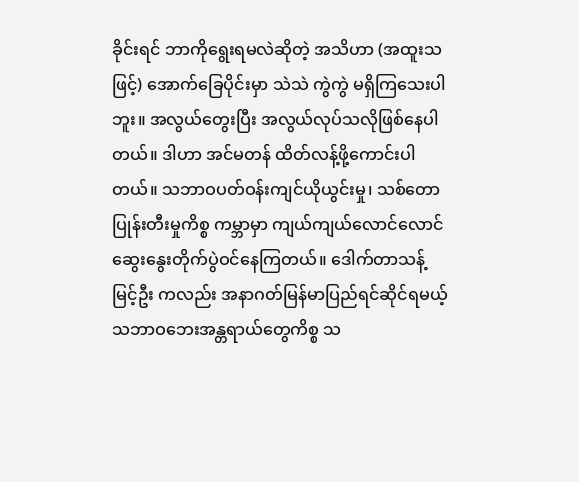ခိုင်းရင် ဘာကိုရွေးရမလဲဆိုတဲ့ အသိဟာ (အထူးသဖြင့်) အောက်ခြေပိုင်းမှာ သဲသဲ ကွဲကွဲ မရှိကြသေးပါဘူး။ အလွယ်တွေးပြီး အလွယ်လုပ်သလိုဖြစ်နေပါတယ်။ ဒါဟာ အင်မတန် ထိတ်လန့်ဖို့ကောင်းပါတယ်။ သဘာဝပတ်ဝန်းကျင်ယိုယွင်းမှု၊ သစ်တောပြုန်းတီးမှုကိစ္စ ကမ္ဘာမှာ ကျယ်ကျယ်လောင်လောင် ဆွေးနွေးတိုက်ပွဲဝင်နေကြတယ်။ ဒေါက်တာသန့်မြင့်ဦး ကလည်း အနာဂတ်မြန်မာပြည်ရင်ဆိုင်ရမယ့် သဘာဝဘေးအန္တရာယ်တွေကိစ္စ သ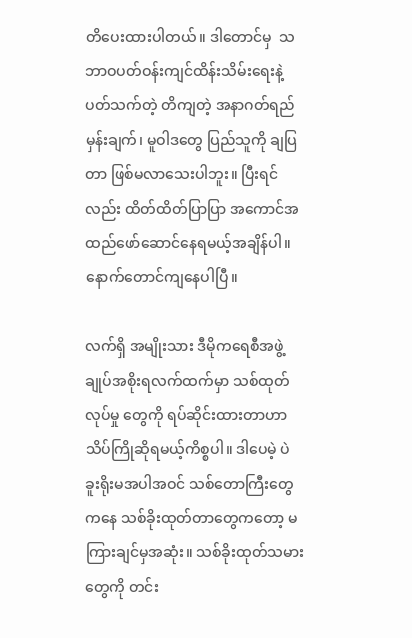တိပေးထားပါတယ်။ ဒါတောင်မှ  သဘာဝပတ်ဝန်းကျင်ထိန်းသိမ်းရေးနဲ့ ပတ်သက်တဲ့ တိကျတဲ့ အနာဂတ်ရည်မှန်းချက်၊ မူဝါဒတွေ ပြည်သူကို ချပြတာ ဖြစ်မလာသေးပါဘူး။ ပြီးရင်လည်း ထိတ်ထိတ်ပြာပြာ အကောင်အထည်ဖော်ဆောင်နေရမယ့်အချိန်ပါ။ နောက်တောင်ကျနေပါပြီ။

လက်ရှိ အမျိုးသား ဒီမိုကရေစီအဖွဲ့ချုပ်အစိုးရလက်ထက်မှာ သစ်ထုတ်လုပ်မှု တွေကို ရပ်ဆိုင်းထားတာဟာ သိပ်ကြိုဆိုရမယ့်ကိစ္စပါ။ ဒါပေမဲ့ ပဲခူးရိုးမအပါအဝင် သစ်တောကြီးတွေကနေ သစ်ခိုးထုတ်တာတွေကတော့ မကြားချင်မှအဆုံး။ သစ်ခိုးထုတ်သမားတွေကို တင်း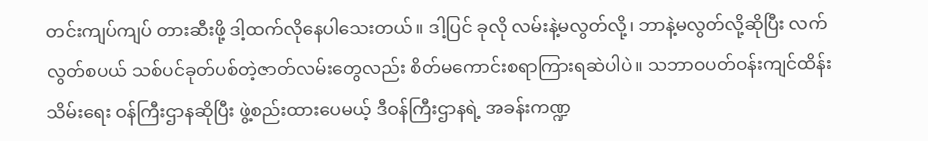တင်းကျပ်ကျပ် တားဆီးဖို့ ဒါ့ထက်လိုနေပါသေးတယ်။ ဒါ့ပြင် ခုလို လမ်းနဲ့မလွတ်လို့၊ ဘာနဲ့မလွတ်လို့ဆိုပြီး လက်လွတ်စပယ် သစ်ပင်ခုတ်ပစ်တဲ့ဇာတ်လမ်းတွေလည်း စိတ်မကောင်းစရာကြားရဆဲပါပဲ။ သဘာဝပတ်ဝန်းကျင်ထိန်းသိမ်းရေး ဝန်ကြီးဌာနဆိုပြီး ဖွဲ့စည်းထားပေမယ့် ဒီဝန်ကြီးဌာနရဲ့ အခန်းကဏ္ဍ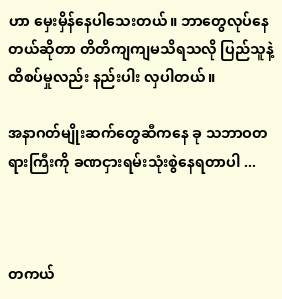ဟာ မှေးမှိန်နေပါသေးတယ်။ ဘာတွေလုပ်နေတယ်ဆိုတာ တိတိကျကျမသိရသလို ပြည်သူနဲ့ထိစပ်မှုလည်း နည်းပါး လှပါတယ်။

အနာဂတ်မျိုးဆက်တွေဆီကနေ ခု သဘာဝတရားကြီးကို ခဏငှားရမ်းသုံးစွဲနေရတာပါ ...



တကယ်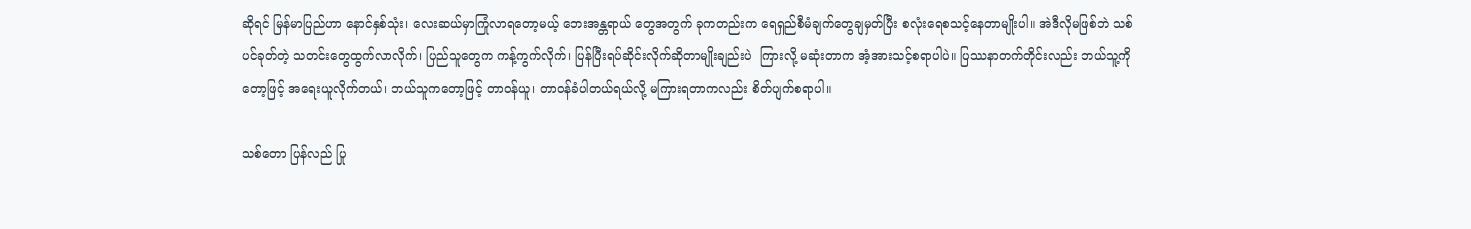ဆိုရင် မြန်မာပြည်ဟာ နောင်နှစ်သုံး၊ လေးဆယ်မှာကြုံလာရတော့မယ့် ဘေးအန္တရာယ် တွေအတွက် ခုကတည်းက ရေရှည်စီမံချက်တွေချမှတ်ပြီး စလုံးရေစသင့်နေတာမျိုးပါ။ အဲဒီလိုမဖြစ်ဘဲ သစ်ပင်ခုတ်တဲ့ သတင်းတွေထွက်လာလိုက်၊ ပြည်သူတွေက ကန့်ကွက်လိုက်၊ ပြန်ပြီးရပ်ဆိုင်းလိုက်ဆိုတာမျိုးချည်းပဲ  ကြားလို့ မဆုံးတာက အံ့အားသင့်စရာပါပဲ။ ပြဿနာတက်တိုင်းလည်း ဘယ်သူ့ကိုတော့ဖြင့် အရေးယူလိုက်တယ်၊ ဘယ်သူကတော့ဖြင့် တာဝန်ယူ၊ တာဝန်ခံပါတယ်ရယ်လို့ မကြားရတာကလည်း စိတ်ပျက်စရာပါ။

သစ်တော ပြန်လည် ပြု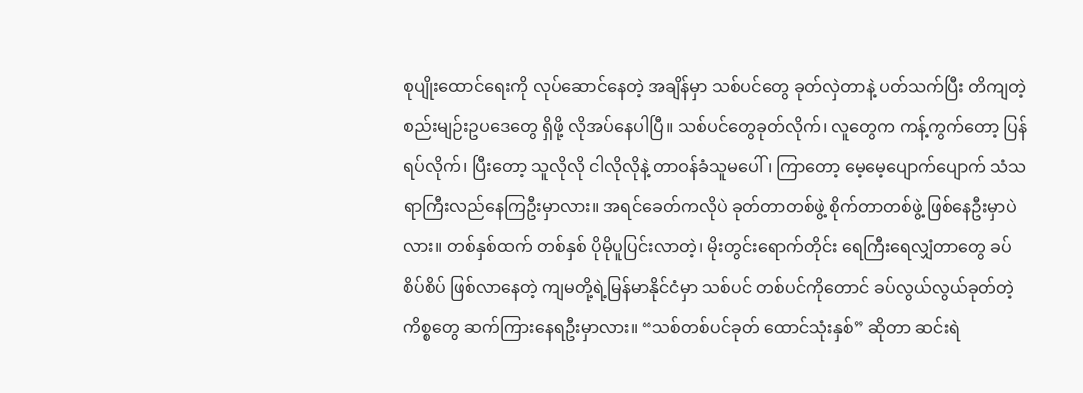စုပျိုးထောင်ရေးကို လုပ်ဆောင်နေတဲ့ အချိန်မှာ သစ်ပင်တွေ ခုတ်လှဲတာနဲ့ ပတ်သက်ပြီး တိကျတဲ့ စည်းမျဉ်းဥပဒေတွေ ရှိဖို့ လိုအပ်နေပါပြီ။ သစ်ပင်တွေခုတ်လိုက်၊ လူတွေက ကန့်ကွက်တော့ ပြန်ရပ်လိုက်၊ ပြီးတော့ သူလိုလို ငါလိုလိုနဲ့ တာဝန်ခံသူမပေါ်၊ ကြာတော့ မေ့မေ့ပျောက်ပျောက် သံသရာကြီးလည်နေကြဦးမှာလား။ အရင်ခေတ်ကလိုပဲ ခုတ်တာတစ်ဖွဲ့ စိုက်တာတစ်ဖွဲ့ ဖြစ်နေဦးမှာပဲလား။ တစ်နှစ်ထက် တစ်နှစ် ပိုမိုပူပြင်းလာတဲ့၊ မိုးတွင်းရောက်တိုင်း ရေကြီးရေလျှံတာတွေ ခပ်စိပ်စိပ် ဖြစ်လာနေတဲ့ ကျမတို့ရဲ့မြန်မာနိုင်ငံမှာ သစ်ပင် တစ်ပင်ကိုတောင် ခပ်လွယ်လွယ်ခုတ်တဲ့ကိစ္စတွေ ဆက်ကြားနေရဦးမှာလား။ “သစ်တစ်ပင်ခုတ် ထောင်သုံးနှစ်” ဆိုတာ ဆင်းရဲ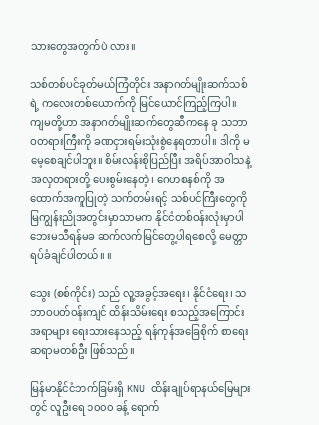သားတွေအတွက်ပဲ လား။

သစ်တစ်ပင်ခုတ်မယ်ကြံတိုင်း အနာဂတ်မျိုးဆက်သစ်ရဲ့ ကလေးတစ်ယောက်ကို မြင်ယောင်ကြည့်ကြပါ။ ကျမတို့ဟာ အနာဂတ်မျိုးဆက်တွေဆီကနေ ခု သဘာဝတရားကြီးကို ခဏငှားရမ်းသုံးစွဲနေရတာပါ။ ဒါကို မမေ့စေချင်ပါဘူး။ စိမ်းလန်းစိုပြည်ပြီး အရိပ်အာဝါသနဲ့ အလှတရားတို့ ပေးစွမ်းနေတဲ့၊ ဂေဟစနစ်ကို အထောက်အကူပြုတဲ့ သက်တမ်းရင့် သစ်ပင်ကြီးတွေကို မြကျွန်းညိုအတွင်းမှာသာမက နိုင်ငံတစ်ဝန်းလုံးမှာပါ ဘေးမသီရန်မခ ဆက်လက်မြင်တွေ့ပါရစေလို့ မေတ္တာရပ်ခံချင်ပါတယ်။ ။

သွေး (စစ်ကိုင်း) သည် လူ့အခွင့်အရေး၊ နိုင်ငံရေး၊ သဘာဝပတ်ဝန်းကျင် ထိန်းသိမ်းရေး စသည့်အကြောင်းအရာများ ရေးသားနေသည့် ရန်ကုန်အခြေစိုက် စာရေးဆရာမတစ်ဦး ဖြစ်သည်။

မြန်မာနိုင်ငံဘက်ခြမ်းရှိ KNU ထိန်းချုပ်ရာနယ်မြေများတွင် လူဦးရေ ၁၀၀၀ ခန့် ရောက်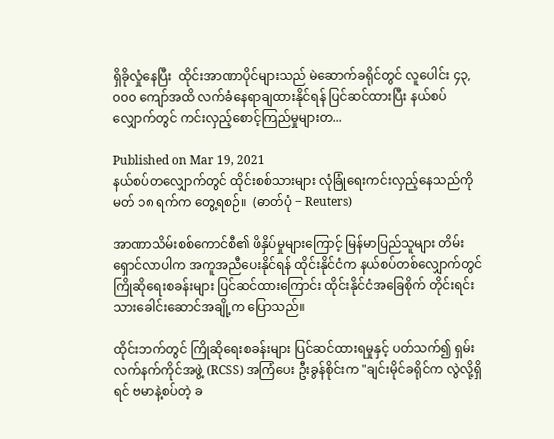ရှိခိုလှုံနေပြီး  ထိုင်းအာဏာပိုင်များသည် မဲဆောက်ခရိုင်တွင် လူပေါင်း ၄၃,၀၀၀ ကျော်အထိ လက်ခံနေရာချထားနိုင်ရန် ပြင်ဆင်ထားပြီး နယ်စပ်လျှောက်တွင် ကင်းလှည့်စောင့်ကြည်မှုများတ...

Published on Mar 19, 2021
နယ်စပ်တလျှောက်တွင် ထိုင်းစစ်သားများ လုံခြုံရေးကင်းလှည့်နေသည်ကို မတ် ၁၈ ရက်က တွေ့ရစဉ်။  (ဓာတ်ပုံ − Reuters)

အာဏာသိမ်းစစ်ကောင်စီ၏ ဖိနှိပ်မှုများကြောင့် မြန်မာပြည်သူများ တိမ်းရှောင်လာပါက အကူအညီပေးနိုင်ရန် ထိုင်းနိုင်ငံက နယ်စပ်တစ်လျှောက်တွင် ကြိုဆိုရေးစခန်းများ ပြင်ဆင်ထားကြောင်း ထိုင်းနိုင်ငံအခြေစိုက် တိုင်းရင်းသားခေါင်းဆောင်အချို့က ပြောသည်။

ထိုင်းဘက်တွင် ကြိုဆိုရေးစခန်းများ ပြင်ဆင်ထားရမှုနှင့် ပတ်သက်၍ ရှမ်းလက်နက်ကိုင်အဖွဲ့ (RCSS) အကြံပေး ဦးခွန်စိုင်းက "ချင်းမိုင်ခရိုင်က လွဲလို့ရှိရင် ဗမာနဲ့စပ်တဲ့ ခ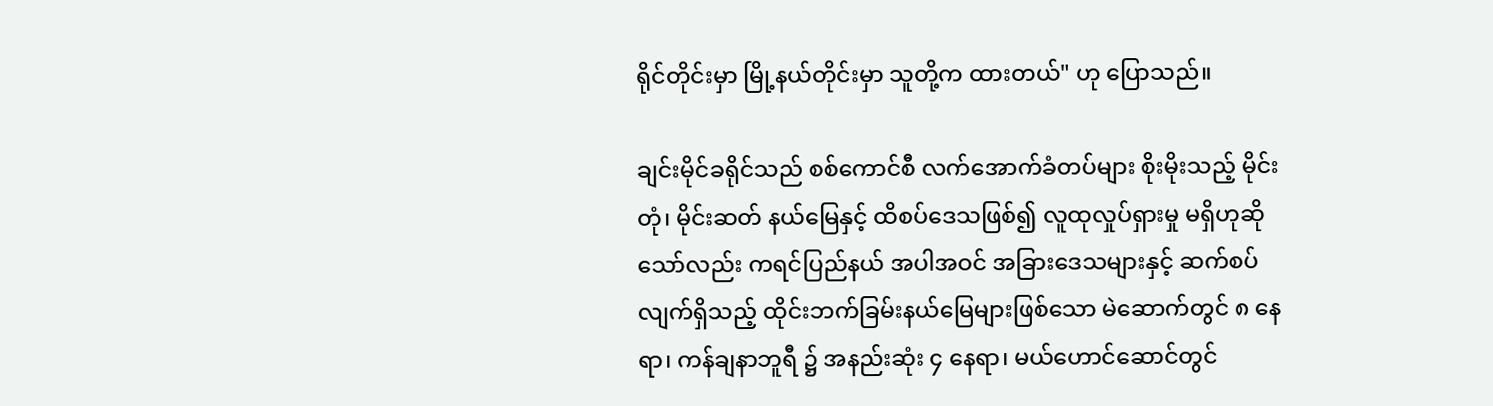ရိုင်တိုင်းမှာ မြို့နယ်တိုင်းမှာ သူတို့က ထားတယ်" ဟု ပြောသည်။

ချင်းမိုင်ခရိုင်သည် စစ်ကောင်စီ လက်အောက်ခံတပ်များ စိုးမိုးသည့် မိုင်းတုံ၊ မိုင်းဆတ် နယ်မြေနှင့် ထိစပ်ဒေသဖြစ်၍ လူထုလှုပ်ရှားမှု မရှိဟုဆိုသော်လည်း ကရင်ပြည်နယ် အပါအဝင် အခြားဒေသများနှင့် ဆက်စပ်လျက်ရှိသည့် ထိုင်းဘက်ခြမ်းနယ်မြေများဖြစ်သော မဲ‌ဆောက်တွင် ၈ နေရာ၊ ကန်ချနာဘူရီ ၌ အနည်းဆုံး ၄ နေရာ၊ မယ်ဟောင်ဆောင်တွင်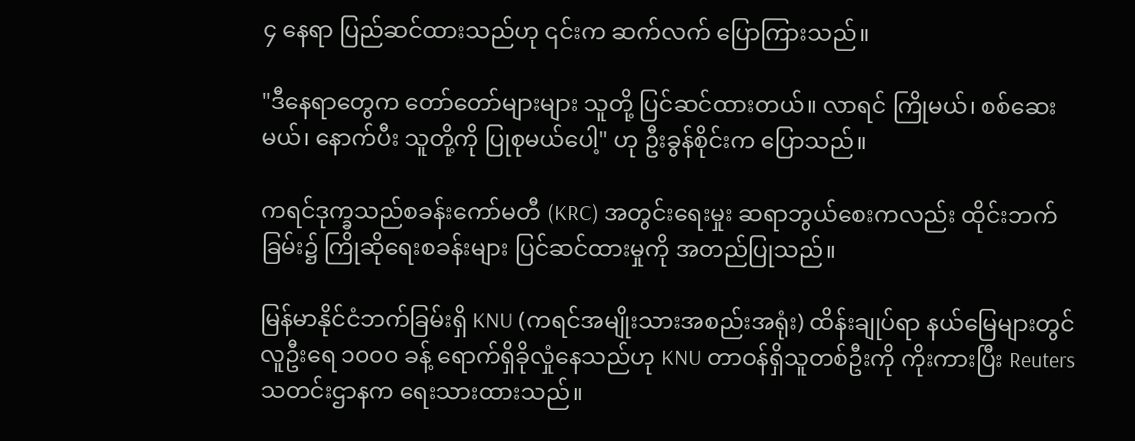၄ နေရာ ပြည်ဆင်ထားသည်ဟု ၎င်းက ဆက်လက် ပြောကြားသည်။

"ဒီနေရာတွေက တော်တော်များများ သူတို့ ပြင်ဆင်ထားတယ်။ လာရင် ကြိုမယ်၊ စစ်ဆေးမယ်၊ နောက်ပီး သူတို့ကို ပြုစုမယ်ပေါ့" ဟု ဦးခွန်စိုင်းက ပြောသည်။

ကရင်ဒုက္ခသည်စခန်းကော်မတီ (KRC) အတွင်းရေးမှုး ဆရာဘွယ်စေးကလည်း ထိုင်းဘက်ခြမ်း၌ ကြိုဆိုရေးစခန်းများ ပြင်ဆင်ထားမှုကို အတည်ပြုသည်။

မြန်မာနိုင်ငံဘက်ခြမ်းရှိ KNU (ကရင်အမျိုးသားအစည်းအရုံး) ထိန်းချုပ်ရာ နယ်မြေများတွင် လူဦးရေ ၁၀၀၀ ခန့် ရောက်ရှိခိုလှုံနေသည်ဟု KNU တာဝန်ရှိသူတစ်ဦးကို ကိုးကားပြီး Reuters သတင်းဌာနက ရေးသားထားသည်။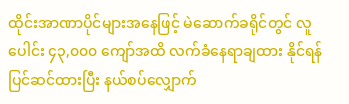ထိုင်းအာဏာပိုင်များအနေဖြင့် မဲဆောက်ခရိုင်တွင် လူပေါင်း ၄၃,၀၀၀ ကျော်အထိ လက်ခံနေရာချထား နိုင်ရန် ပြင်ဆင်ထားပြီး နယ်စပ်လျှောက်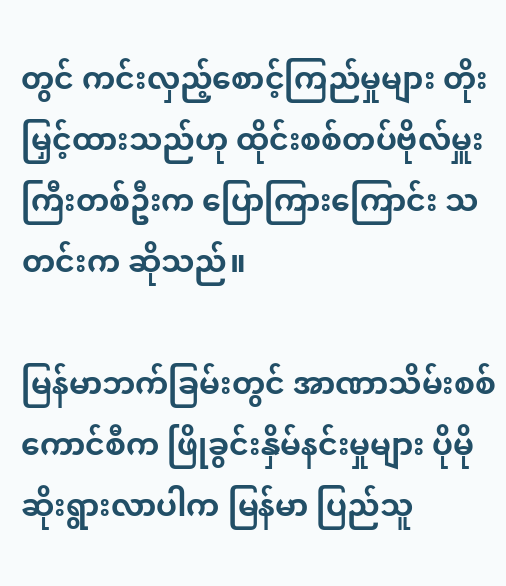တွင် ကင်းလှည့်စောင့်ကြည်မှုများ တိုးမြှင့်ထားသည်ဟု ထိုင်းစစ်တပ်ဗိုလ်မှူးကြီးတစ်ဦးက ပြောကြားကြောင်း သတင်းက ဆိုသည်။

မြန်မာဘက်ခြမ်းတွင် အာဏာသိမ်းစစ်ကောင်စီက ဖြိုခွင်းနှိမ်နင်းမှုများ ပိုမိုဆိုးရွားလာပါက မြန်မာ ပြည်သူ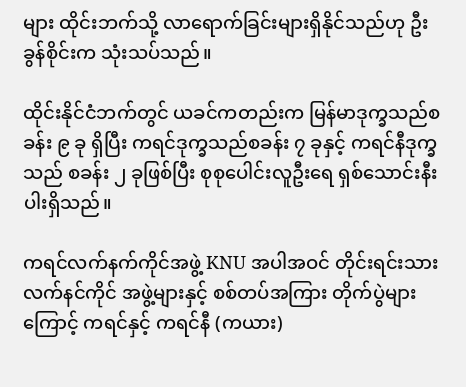များ ထိုင်းဘက်သို့ လာရောက်ခြင်းများရှိနိုင်သည်ဟု ဦးခွန်စိုင်းက သုံးသပ်သည်။

ထိုင်းနိုင်ငံဘက်တွင် ယခင်ကတည်းက မြန်မာဒုက္ခသည်စခန်း ၉ ခု ရှိပြီး ကရင်ဒုက္ခသည်စခန်း ၇ ခုနှင့် ကရင်နီဒုက္ခသည် စခန်း ၂ ခုဖြစ်ပြီး စုစုပေါင်းလူဦးရေ ရှစ်သောင်းနီးပါးရှိသည်။

ကရင်လက်နက်ကိုင်အဖွဲ့ KNU အပါအဝင် တိုင်းရင်းသားလက်နင်ကိုင် အဖွဲ့များနှင့် စစ်တပ်အကြား တိုက်ပွဲများကြောင့် ကရင်နှင့် ကရင်နီ (ကယား)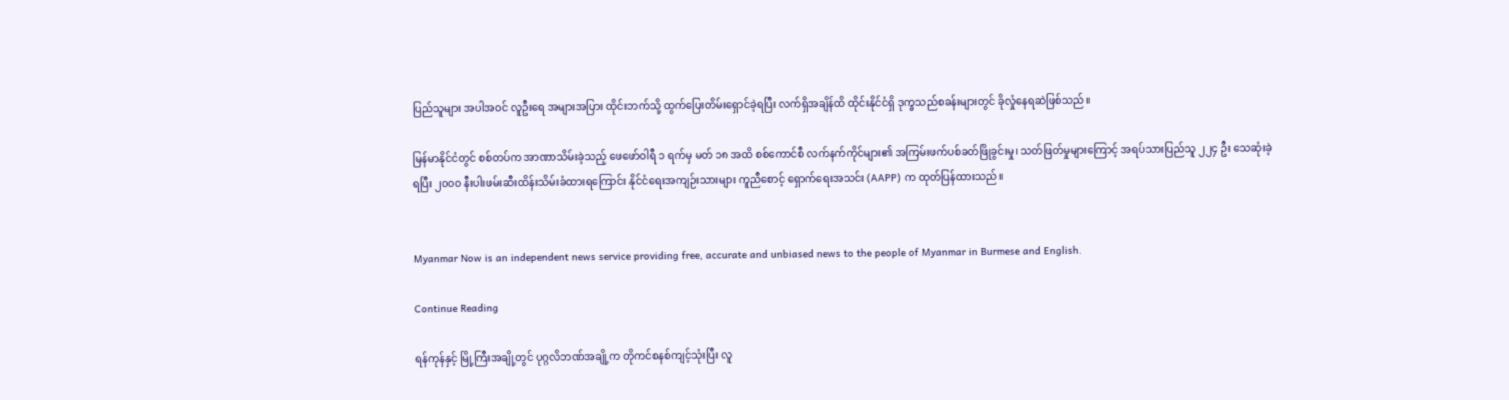ပြည်သူများ အပါအဝင် လူဦးရေ အများအပြား ထိုင်းဘက်သို့ ထွက်ပြေးတိမ်းရှောင်ခဲ့ရပြီး လက်ရှိအချိန်ထိ ထိုင်းနိုင်ငံရှိ ဒုက္ခသည်စခန်းများတွင် ခိုလှုံနေရဆဲဖြစ်သည်။

မြန်မာနိုင်ငံတွင် စစ်တပ်က အာဏာသိမ်းခဲ့သည့် ဖေဖော်ဝါရီ ၁ ရက်မှ မတ် ၁၈ အထိ စစ်ကောင်စီ လက်နက်ကိုင်များ၏ အကြမ်းဖက်ပစ်ခတ်ဖြိုခွင်းမှု၊ သတ်ဖြတ်မှုများကြောင့် အရပ်သားပြည်သူ ၂၂၄ ဦး သေဆုံးခဲ့ရပြီး ၂၀၀၀ နီးပါးဖမ်းဆီးထိန်းသိမ်းခံထားရကြောင်း နိုင်ငံရေးအကျဉ်းသားများ ကူညီစောင့် ရှောက်ရေးအသင်း (AAPP) က ထုတ်ပြန်ထားသည်။


Myanmar Now is an independent news service providing free, accurate and unbiased news to the people of Myanmar in Burmese and English.

Continue Reading

ရန်ကုန်နှင့် မြို့ကြီးအချို့တွင် ပုဂ္ဂလိဘဏ်အချို့က တိုကင်စနစ်ကျင့်သုံးပြီး လူ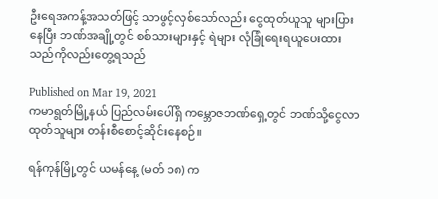ဦးရေအကန့်အသတ်ဖြင့် သာဖွင့်လှစ်သော်လည်း ငွေထုတ်ယူသူ များပြားနေပြီး ဘဏ်အချို့တွင် စစ်သားများနှင့် ရဲများ လုံခြုံရေးရယူပေးထားသည်ကိုလည်းတွေ့ရသည်

Published on Mar 19, 2021
ကမာရွတ်မြို့နယ် ပြည်လမ်းပေါ်ရှိ ကမ္ဘောဇဘဏ်ရှေ့တွင် ဘဏ်သို့ငွေလာထုတ်သူများ တန်းစီစောင့်ဆိုင်းနေစဉ်။

ရန်ကုန်မြို့တွင် ယမန်နေ့ (မတ် ၁၈) က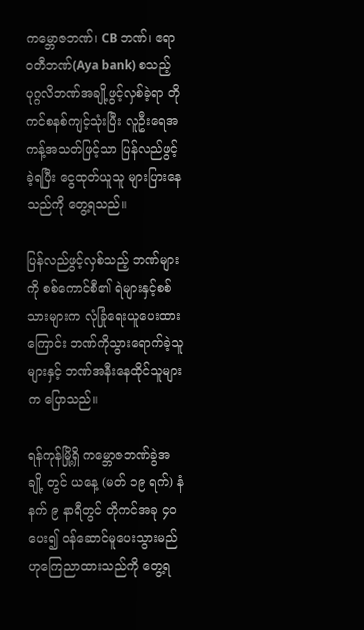ကမ္ဘောဇဘဏ်၊ CB ဘဏ်၊ ဧရာဝတီဘဏ်(Aya bank) စသည့်  ပုဂ္ဂလိဘဏ်အချို့ဖွင့်လှစ်ခဲ့ရာ တိုကင်စနစ်ကျင့်သုံးပြီး လူဦးရေအကန့်အသတ်ဖြင့်သာ ပြန်လည်ဖွင့်ခဲ့ရပြီး ငွေထုတ်ယူသူ များပြားနေသည်ကို တွေ့ရသည်။

ပြန်လည်ဖွင့်လှစ်သည့် ဘဏ်များကို စစ်ကောင်စီ၏ ရဲများနှင့်စစ်သားများက လုံခြုံရေးယူပေးထားကြောင်း ဘဏ်ကိုသွားရောက်ခဲ့သူများနှင့် ဘဏ်အနီးနေထိုင်သူများက ပြောသည်။

ရန်ကုန်မြို့ရှိ ကမ္ဘောဇဘဏ်ခွဲအချို့ တွင် ယနေ့ (မတ် ၁၉ ရက်) နံနက် ၉ နာရီတွင် တိုကင်အခု ၄၀ ပေး၍ ဝန်ဆောင်မူပေးသွားမည်ဟုကြေညာထားသည်ကို တွေ့ရ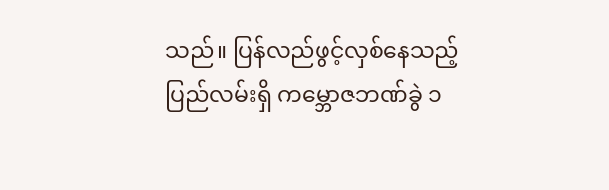သည်။ ပြန်လည်ဖွင့်လှစ်နေသည့် ပြည်လမ်းရှိ ကမ္ဘောဇဘဏ်ခွဲ ၁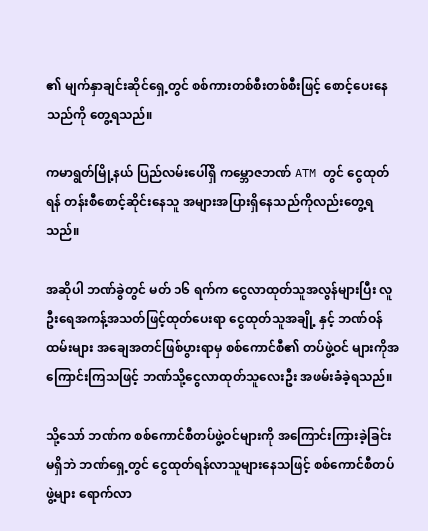၏ မျက်နှာချင်းဆိုင်ရှေ့တွင် စစ်ကားတစ်စီးတစ်စီးဖြင့် စောင့်ပေးနေသည်ကို တွေ့ရသည်။

ကမာရွတ်မြို့နယ် ပြည်လမ်းပေါ်ရှိ ကမ္ဘောဇဘဏ် ATM တွင် ငွေထုတ်ရန် တန်းစီစောင့်ဆိုင်းနေသူ အများအပြားရှိနေသည်ကိုလည်းတွေ့ရသည်။

အဆိုပါ ဘဏ်ခွဲတွင် မတ် ၁၆ ရက်က ငွေလာထုတ်သူအလွန်များပြီး လူဦးရေအကန့်အသတ်ဖြင့်ထုတ်ပေးရာ ငွေထုတ်သူအချို့ နှင့် ဘဏ်ဝန်ထမ်းများ အချေအတင်ဖြစ်ပွားရာမှ စစ်ကောင်စီ၏ တပ်ဖွဲ့ဝင် များကိုအကြောင်းကြသဖြင့် ဘဏ်သို့ငွေလာထုတ်သူလေးဦး အဖမ်းခံခဲ့ရသည်။

သို့သော် ဘဏ်က စစ်ကောင်စီတပ်ဖွဲ့ဝင်များကို အကြောင်းကြားခဲ့ခြင်း မရှိဘဲ ဘဏ်ရှေ့တွင် ငွေထုတ်ရန်လာသူများနေသဖြင့် စစ်ကောင်စီတပ်ဖွဲ့များ ရောက်လာ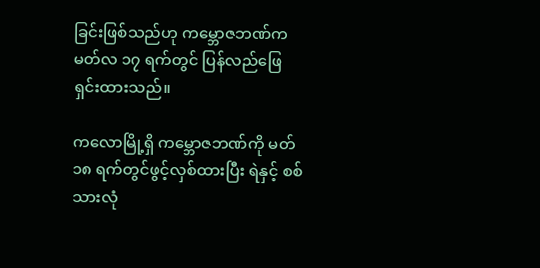ခြင်းဖြစ်သည်ဟု ကမ္ဘောဇဘဏ်က မတ်လ ၁၇ ရက်တွင် ပြန်လည်ဖြေရှင်းထားသည်။

ကလောမြို့ရှိ ကမ္ဘောဇဘဏ်ကို မတ် ၁၈ ရက်တွင်ဖွင့်လှစ်ထားပြီး ရဲနှင့် စစ်သားလုံ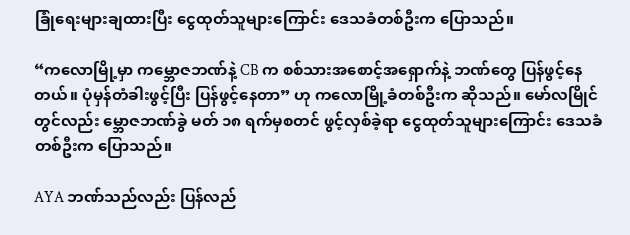ခြုံရေးများချထားပြီး ငွေထုတ်သူများကြောင်း ဒေသခံတစ်ဦးက ပြောသည်။

“ကလောမြို့မှာ ကမ္ဘောဇဘဏ်နဲ့ CB က စစ်သားအစောင့်အရှောက်နဲ့ ဘဏ်တွေ ပြန်ဖွင့်နေတယ်။ ပုံမှန်တံခါးဖွင့်ပြီး ပြန်ဖွင့်နေတာ” ဟု ကလောမြို့ခံတစ်ဦးက ဆိုသည်။ မော်လမြိုင်တွင်လည်း မ္ဘောဇဘဏ်ခွဲ မတ် ၁၈ ရက်မှစတင် ဖွင့်လှစ်ခဲ့ရာ ငွေထုတ်သူများကြောင်း ဒေသခံတစ်ဦးက ပြောသည်။

AYA ဘဏ်သည်လည်း ပြန်လည်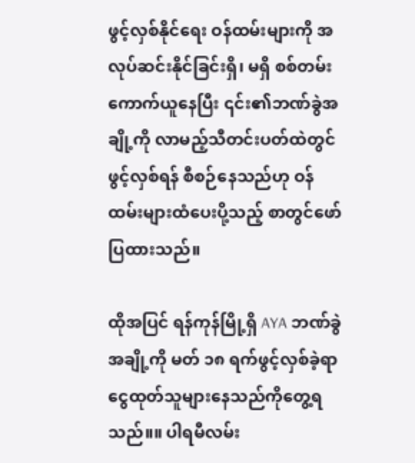ဖွင့်လှစ်နိုင်ရေး ဝန်ထမ်းများကို အလုပ်ဆင်းနိုင်ခြင်းရှိ၊ မရှိ စစ်တမ်းကောက်ယူနေပြီး ၎င်း၏ဘဏ်ခွဲအချို့ကို လာမည့်သီတင်းပတ်ထဲတွင် ဖွင့်လှစ်ရန် စီစဉ်နေသည်ဟု ဝန်ထမ်းများထံပေးပို့သည့် စာတွင်ဖော်ပြထားသည်။

ထိုအပြင် ရန်ကုန်မြို့ရှိ AYA ဘဏ်ခွဲအချို့ကို မတ် ၁၈ ရက်ဖွင့်လှစ်ခဲ့ရာ ငွေထုတ်သူများနေသည်ကိုတွေ့ရသည်။။ ပါရမီလမ်း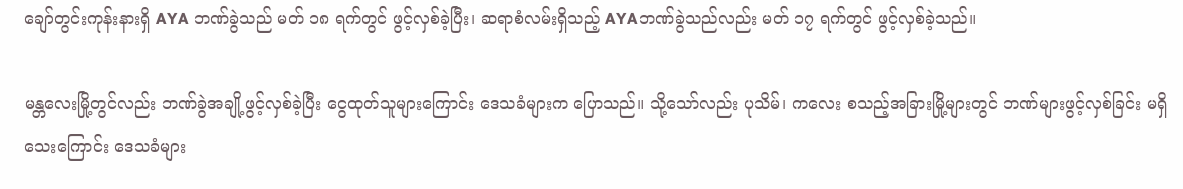ချော်တွင်းကုန်းနားရှိ AYA ဘဏ်ခွဲသည် မတ် ၁၈ ရက်တွင် ဖွင့်လှစ်ခဲ့ပြီး၊ ဆရာစံလမ်းရှိသည့် AYAဘဏ်ခွဲသည်လည်း မတ် ၁၇ ရက်တွင် ဖွင့်လှစ်ခဲ့သည်။

မန္တလေးမြို့တွင်လည်း ဘဏ်ခွဲအချို့ဖွင့်လှစ်ခဲ့ပြီး ငွေထုတ်သူများကြောင်း ဒေသခံများက ပြောသည်။ သို့သော်လည်း ပုသိမ်၊ ကလေး စသည့်အခြားမြို့များတွင် ဘဏ်များဖွင့်လှစ်ခြင်း မရှိသေးကြောင်း ဒေသခံများ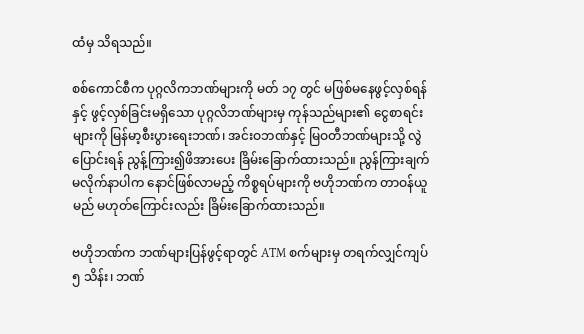ထံမှ သိရသည်။

စစ်ကောင်စီက ပုဂ္ဂလိကဘဏ်များကို မတ် ၁၇ တွင် မဖြစ်မနေဖွင့်လှစ်ရန်နှင့် ဖွင့်လှစ်ခြင်းမရှိသော ပုဂ္ဂလိဘဏ်များမှ ကုန်သည်များ၏ ငွေစာရင်းများကို မြန်မာ့စီးပွားရေးဘဏ်၊ အင်းဝဘဏ်နှင့် မြဝတီဘဏ်များသို့ လွဲပြောင်းရန် ညွန့်ကြား၍ဖိအားပေး ခြိမ်းခြောက်ထားသည်။ ညွန်ကြားချက် မလိုက်နာပါက နောင်ဖြစ်လာမည့် ကိစ္စရပ်များကို ဗဟိုဘဏ်က တာဝန်ယူမည် မဟုတ်ကြောင်းလည်း ခြိမ်းခြောက်ထားသည်။

ဗဟိုဘဏ်က ဘဏ်များပြန်ဖွင့်ရာတွင် ATM စက်များမှ တရက်လျှင်ကျပ် ၅ သိန်း၊ ဘဏ်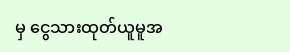မှ ငွေသားထုတ်ယူမူအ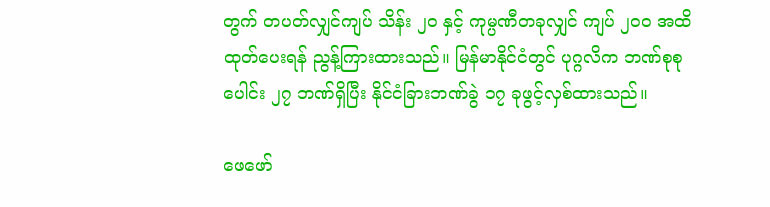တွက် တပတ်လျှင်ကျပ် သိန်း ၂၀ နှင့် ကုမ္ပဏီတခုလျှင် ကျပ် ၂၀၀ အထိ ထုတ်ပေးရန် ညွန့်ကြားထားသည်။ မြန်မာနိုင်ငံတွင် ပုဂ္ဂလိက ဘဏ်စုစုပေါင်း ၂၇ ဘဏ်ရှိပြီး နိုင်ငံခြားဘဏ်ခွဲ ၁၇ ခုဖွင့်လှစ်ထားသည်။

ဖေဖော်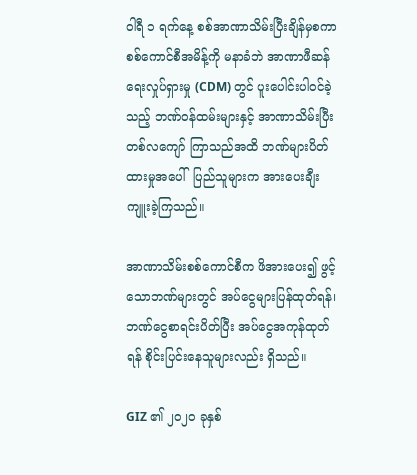ဝါရီ ၁ ရက်နေ့ စစ်အာဏာသိမ်းပြီးချိန်မှစကာ စစ်ကောင်စီအမိန့်ကို မနာခံဘဲ အာဏာဖီဆန်ရေးလှုပ်ရှားမှု (CDM) တွင် ပူးပေါင်းပါဝင်ခဲ့သည့် ဘဏ်ဝန်ထမ်းများနှင့် အာဏာသိမ်းပြီး တစ်လကျော် ကြာသည်အထိ ဘဏ်များပိတ်ထားမှုအပေါ်  ပြည်သူများက အားပေးချီးကျူးခဲ့ကြသည်။

အာဏာသိမ်းစစ်ကောင်စီက ဖိအားပေး၍ ဖွင့်သောဘဏ်များတွင် အပ်ငွေများပြန်ထုတ်ရန်၊ ဘဏ်ငွေစာရင်းပိတ်ပြီး အပ်ငွေအကုန်ထုတ်ရန် စိုင်းပြင်းနေသူများလည်း ရှိသည်။

GIZ ၏ ၂၀၂၀ ခုနှစ်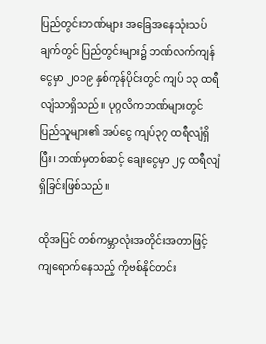ပြည်တွင်းဘဏ်များ အခြေအနေသုံးသပ်ချက်တွင် ပြည်တွင်းများ၌ ဘဏ်လက်ကျန်ငွေမှာ ၂၀၁၉ နှစ်ကုန်ပိုင်းတွင် ကျပ် ၁၃ ထရီလျံသာရှိသည်။ ပုဂ္ဂလိကဘဏ်များတွင် ပြည်သူများ၏ အပ်ငွေ ကျပ်၃၇ ထရီလျံရှိပြီး၊ ဘဏ်မှတစ်ဆင့် ချေးငွေမှာ ၂၄ ထရီလျံရှိခြင်းဖြစ်သည်။

ထိုအပြင် တစ်ကမ္ဘာလုံးအတိုင်းအတာဖြင့် ကျရောက်နေသည့် ကိုဗစ်နိုင်တင်း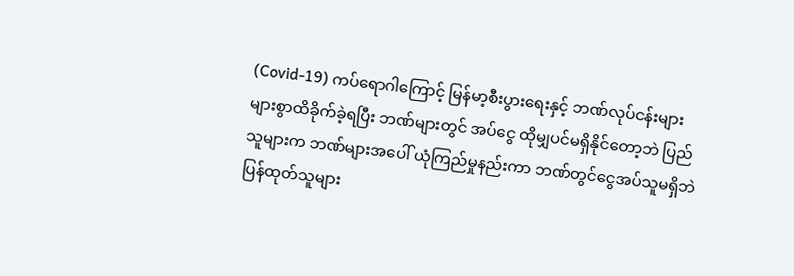(Covid-19) ကပ်ရောဂါကြောင့် မြန်မာ့စီးပွားရေးနှင့် ဘဏ်လုပ်ငန်းများ များစွာထိခိုက်ခဲ့ရပြီး ဘဏ်များတွင် အပ်ငွေ ထိုမျှပင်မရှိနိုင်တော့ဘဲ ပြည်သူများက ဘဏ်များအပေါ် ယုံကြည်မှုနည်းကာ ဘဏ်တွင်ငွေအပ်သူမရှိဘဲ ပြန်ထုတ်သူများ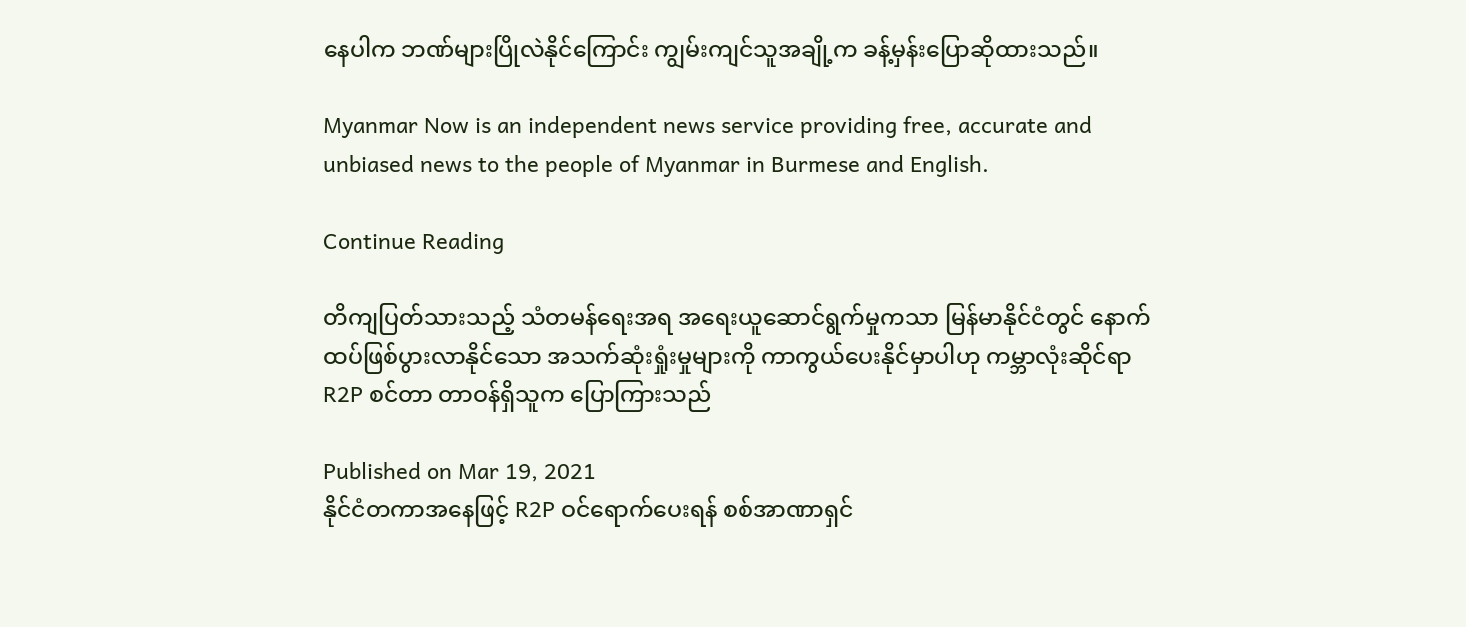နေပါက ဘဏ်များပြိုလဲနိုင်ကြောင်း ကျွမ်းကျင်သူအချို့က ခန့်မှန်းပြောဆိုထားသည်။

Myanmar Now is an independent news service providing free, accurate and unbiased news to the people of Myanmar in Burmese and English.

Continue Reading

တိကျပြတ်သားသည့် သံတမန်ရေးအရ အရေးယူဆောင်ရွက်မှုကသာ မြန်မာနိုင်ငံတွင် နောက်ထပ်ဖြစ်ပွားလာနိုင်သော အသက်ဆုံးရှုံးမှုများကို ကာကွယ်ပေးနိုင်မှာပါဟု ကမ္ဘာလုံးဆိုင်ရာ R2P စင်တာ တာဝန်ရှိသူက ပြောကြားသည်

Published on Mar 19, 2021
နိုင်ငံတကာအနေဖြင့် R2P ဝင်ရောက်ပေးရန် စစ်အာဏာရှင်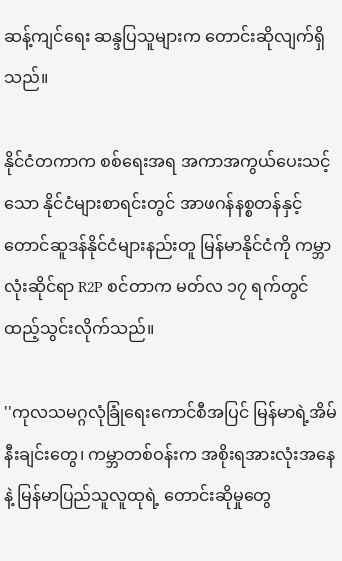ဆန့်ကျင်ရေး ဆန္ဒပြသူများက တောင်းဆိုလျက်ရှိသည်။

နိုင်ငံတကာက စစ်ရေးအရ အကာအကွယ်ပေးသင့်သော နိုင်ငံများစာရင်းတွင် အာဖဂန်နစ္စတန်နှင့် တောင်ဆူဒန်နိုင်ငံများနည်းတူ မြန်မာနိုင်ငံကို ကမ္ဘာလုံးဆိုင်ရာ R2P စင်တာက မတ်လ ၁၇ ရက်တွင် ထည့်သွင်းလိုက်သည်။

''ကုလသမဂ္ဂလုံခြုံရေးကောင်စီအပြင် မြန်မာရဲ့အိမ်နီးချင်းတွေ၊ ကမ္ဘာတစ်ဝန်းက အစိုးရအားလုံးအနေနဲ့ မြန်မာပြည်သူလူထုရဲ့ တောင်းဆိုမှုတွေ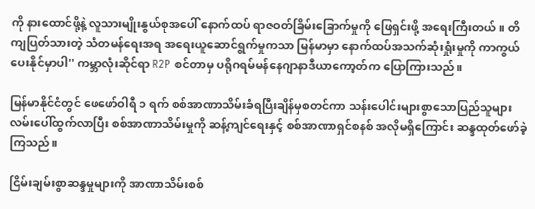ကို နားထောင်ဖို့နဲ့ လူသားမျိုးနွယ်စုအပေါ် နောက်ထပ် ရာဇဝတ်ခြိမ်းခြောက်မှုကို ဖြေရှင်းဖို့ အရေးကြီးတယ်။ တိကျပြတ်သားတဲ့ သံတမန်ရေးအရ အရေးယူဆောင်ရွက်မှုကသာ မြန်မာမှာ နောက်ထပ်အသက်ဆုံးရှုံးမှုကို ကာကွယ်ပေးနိုင်မှာပါ'' ကမ္ဘာလုံးဆိုင်ရာ R2P စင်တာမှ ပရိုဂရမ်မန်နေဂျာနာဒီယာကော့တ်က ပြောကြားသည်။

မြန်မာနိုင်ငံတွင် ဖေဖော်ဝါရီ ၁ ရက် စစ်အာဏာသိမ်းခံရပြီးချိန်မှစတင်ကာ သန်းပေါင်းများစွာသောပြည်သူများ လမ်းပေါ်ထွက်လာပြီး စစ်အာဏာသိမ်းမှုကို ဆန့်ကျင်ရေးနှင့် စစ်အာဏာရှင်စနစ် အလိုမရှိကြောင်း ဆန္ဒထုတ်ဖော်ခဲ့ကြသည်။

ငြိမ်းချမ်းစွာဆန္ဒမှုများကို အာဏာသိမ်းစစ်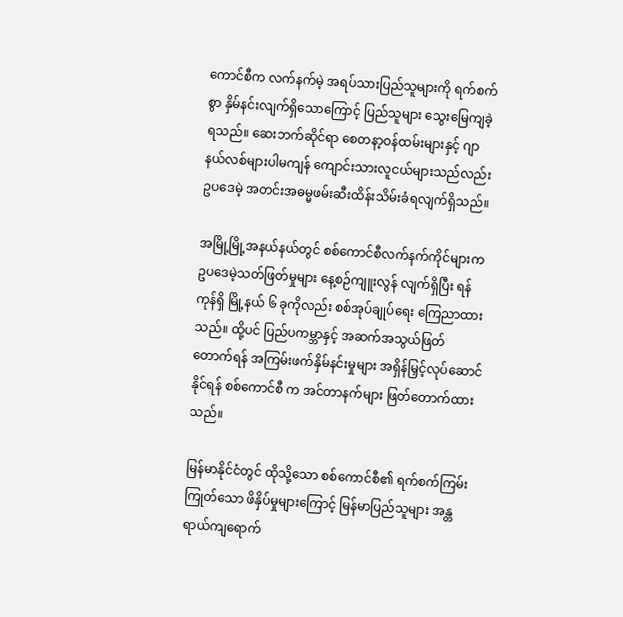ကောင်စီက လက်နက်မဲ့ အရပ်သားပြည်သူများကို ရက်စက်စွာ နှိမ်နင်းလျက်ရှိသောကြောင့် ပြည်သူများ သွေးမြေကျခဲ့ရသည်။ ဆေးဘက်ဆိုင်ရာ စေတနာ့ဝန်ထမ်းများနှင့် ဂျာနယ်လစ်များပါမကျန် ကျောင်းသားလူငယ်များသည်လည်း ဥပဒေမဲ့ အတင်းအဓမ္မဖမ်းဆီးထိန်းသိမ်းခံရလျက်ရှိသည်။

အမြို့မြို့အနယ်နယ်တွင် စစ်ကောင်စီလက်နက်ကိုင်များက ဥပဒေမဲ့သတ်ဖြတ်မှုများ နေ့စဉ်ကျူးလွန် လျက်ရှိပြီး ရန်ကုန်ရှိ မြို့နယ် ၆ ခုကိုလည်း စစ်အုပ်ချုပ်ရေး ကြေညာထားသည်။ ထို့ပင် ပြည်ပကမ္ဘာနှင့် အဆက်အသွယ်ဖြတ်တောက်ရန် အကြမ်းဖက်နှိမ်နင်းမှုများ အရှိန်မြှင့်လုပ်ဆောင်နိုင်ရန် စစ်ကောင်စီ က အင်တာနက်များ ဖြတ်တောက်ထားသည်။

မြန်မာနိုင်ငံတွင် ထိုသို့သော စစ်ကောင်စီ၏ ရက်စက်ကြမ်းကြုတ်သော ဖိနှိပ်မှုများကြောင့် မြန်မာပြည်သူများ အန္တရာယ်ကျရောက်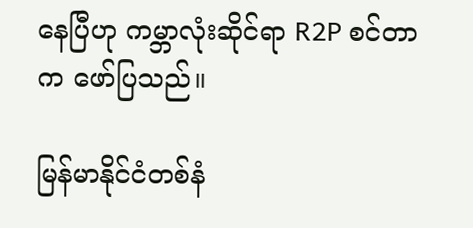နေပြီဟု ကမ္ဘာလုံးဆိုင်ရာ R2P စင်တာက ဖော်ပြသည်။

မြန်မာနိုင်ငံတစ်နံ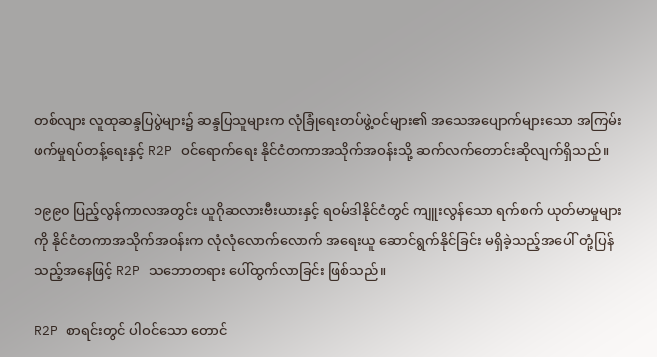တစ်လျား လူထုဆန္ဒပြပွဲများ၌ ဆန္ဒပြသူများက လုံခြုံရေးတပ်ဖွဲ့ဝင်များ၏ အသေအပျောက်များသော အကြမ်းဖက်မှုရပ်တန့်ရေးနှင့် R2P ဝင်ရောက်ရေး နိုင်ငံတကာအသိုက်အဝန်းသို့ ဆက်လက်တောင်းဆိုလျက်ရှိသည်။

၁၉၉၀ ပြည့်လွန်ကာလအတွင်း ယူဂိုဆလားဗီးယားနှင့် ရဝမ်ဒါနိုင်ငံတွင် ကျူးလွန်သော ရက်စက် ယုတ်မာမှုများကို နိုင်ငံတကာအသိုက်အဝန်းက လုံလုံလောက်လောက် အရေးယူ ဆောင်ရွက်နိုင်ခြင်း မရှိခဲ့သည့်အပေါ် တုံ့ပြန်သည့်အနေဖြင့် R2P သဘောတရား ပေါ်ထွက်လာခြင်း ဖြစ်သည်။

R2P စာရင်းတွင် ပါဝင်သော တောင်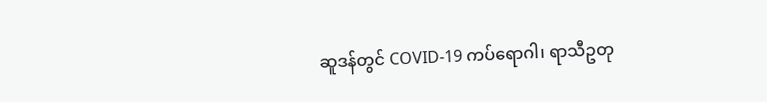ဆူဒန်တွင် COVID-19 ကပ်ရောဂါ၊ ရာသီဥတု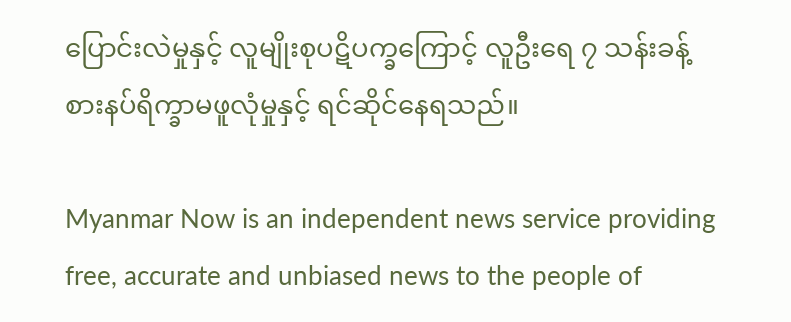ပြောင်းလဲမှုနှင့် လူမျိုးစုပဋိပက္ခကြောင့် လူဦးရေ ၇ သန်းခန့် စားနပ်ရိက္ခာမဖူလုံမှုနှင့် ရင်ဆိုင်နေရသည်။

Myanmar Now is an independent news service providing free, accurate and unbiased news to the people of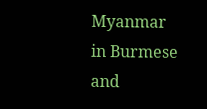Myanmar in Burmese and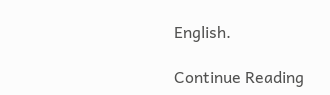English.

Continue Reading